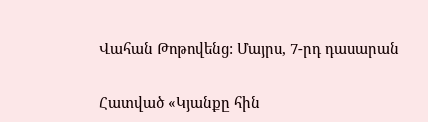Վահան Թոթովենց: Մայրս, 7-րդ դասարան

Հատված «Կյանքը հին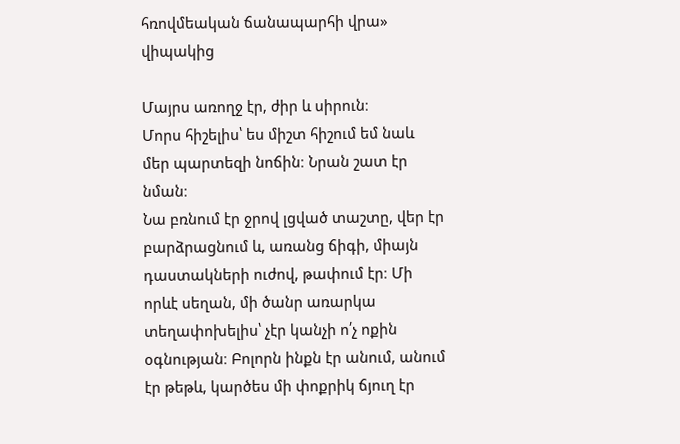հռովմեական ճանապարհի վրա» վիպակից

Մայրս առողջ էր, ժիր և սիրուն։
Մորս հիշելիս՝ ես միշտ հիշում եմ նաև մեր պարտեզի նոճին։ Նրան շատ էր նման։
Նա բռնում էր ջրով լցված տաշտը, վեր էր բարձրացնում և, առանց ճիգի, միայն դաստակների ուժով, թափում էր։ Մի որևէ սեղան, մի ծանր առարկա տեղափոխելիս՝ չէր կանչի ո՛չ ոքին օգնության։ Բոլորն ինքն էր անում, անում էր թեթև, կարծես մի փոքրիկ ճյուղ էր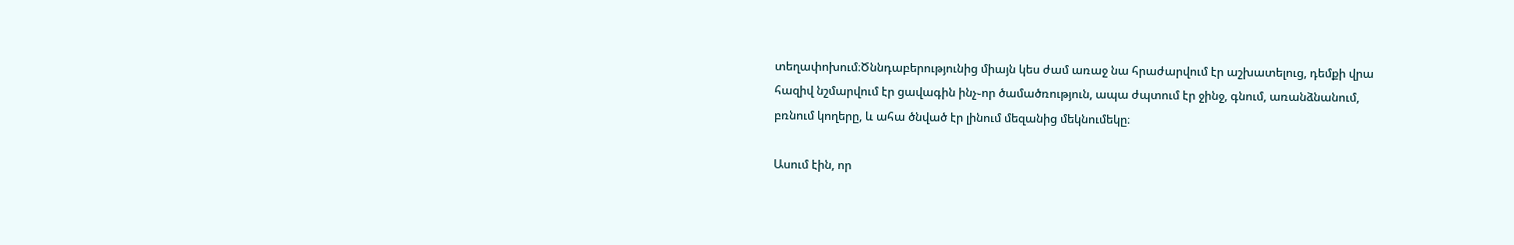տեղափոխում։Ծննդաբերությունից միայն կես ժամ առաջ նա հրաժարվում էր աշխատելուց, դեմքի վրա հազիվ նշմարվում էր ցավագին ինչ֊որ ծամածռություն, ապա ժպտում էր ջինջ, գնում, առանձնանում, բռնում կողերը, և ահա ծնված էր լինում մեզանից մեկնումեկը։

Ասում էին, որ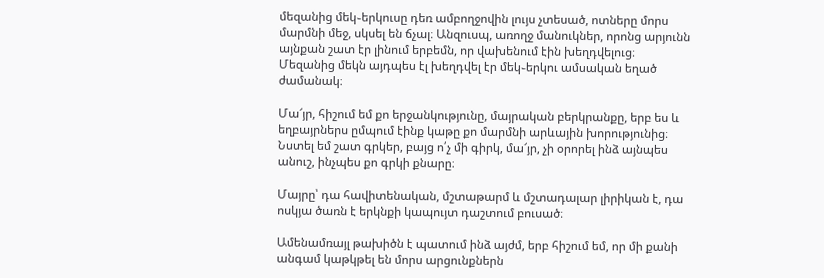մեզանից մեկ֊երկուսը դեռ ամբողջովին լույս չտեսած, ոտները մորս մարմնի մեջ, սկսել են ճչալ։ Անզուսպ, առողջ մանուկներ, որոնց արյունն այնքան շատ էր լինում երբեմն, որ վախենում էին խեղդվելուց։ Մեզանից մեկն այդպես էլ խեղդվել էր մեկ֊երկու ամսական եղած ժամանակ։

Մա՜յր, հիշում եմ քո երջանկությունը, մայրական բերկրանքը, երբ ես և եղբայրներս ըմպում էինք կաթը քո մարմնի արևային խորությունից։
Նստել եմ շատ գրկեր, բայց ո՛չ մի գիրկ, մա՜յր, չի օրորել ինձ այնպես անուշ, ինչպես քո գրկի քնարը։

Մայրը՝ դա հավիտենական, մշտաթարմ և մշտադալար լիրիկան է, դա ոսկյա ծառն է երկնքի կապույտ դաշտում բուսած։

Ամենամռայլ թախիծն է պատում ինձ այժմ, երբ հիշում եմ, որ մի քանի անգամ կաթկթել են մորս արցունքներն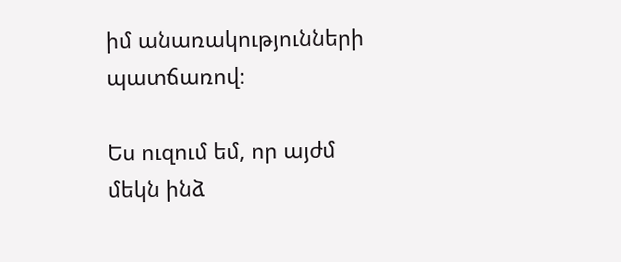իմ անառակությունների պատճառով։

Ես ուզում եմ, որ այժմ մեկն ինձ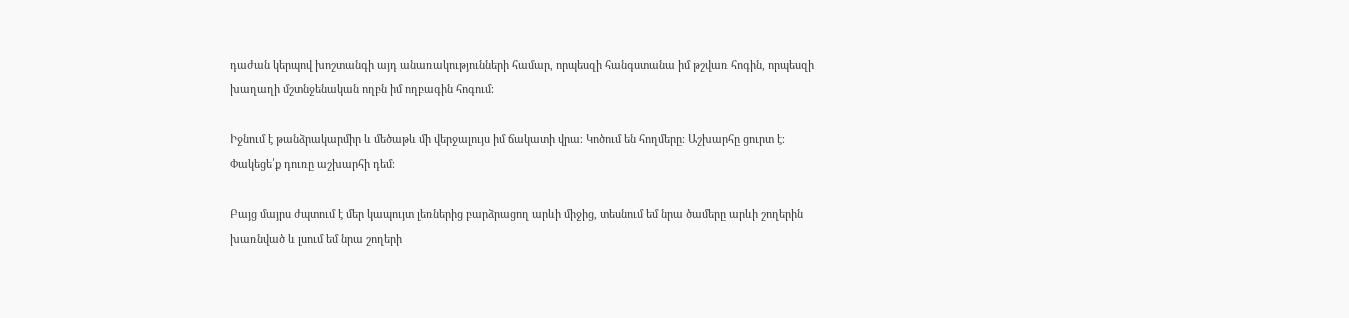դաժան կերպով խոշտանգի այդ անառակությունների համար, որպեսզի հանգստանա իմ թշվառ հոգին, որպեսզի խաղաղի մշտնջենական ողբն իմ ողբագին հոգում։

Իջնում է թանձրակարմիր և մեծաթև մի վերջալույս իմ ճակատի վրա։ Կոծում են հողմերը։ Աշխարհը ցուրտ է։
Փակեցե՛ք դուռը աշխարհի դեմ։

Բայց մայրս ժպտում է մեր կապույտ լեռներից բարձրացող արևի միջից, տեսնում եմ նրա ծամերը արևի շողերին խառնված և լսում եմ նրա շողերի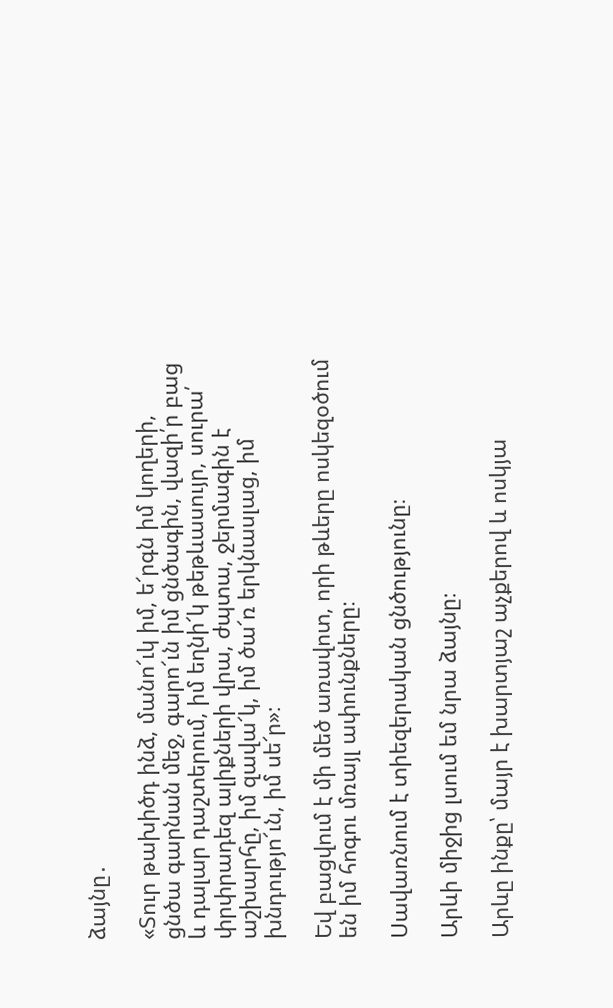ձայնը․

«Տուր թախիծդ ինձ, մանո՜ւկ իմ, ե՜րգն իմ կողերի, ցնծա գարնան մեջ, գարո՜ւն իմ ցնծագին, վազի՛ր բաց և դալար դաշտերում, իմ եղնի՜կ թեթևասույր, սուրա՛ փրփրադեզ ալիքների վրա, ժպտա, ջերմագին է աշխարհը, իմ զավա՜կ, իմ ծա՜ռ երկնասլաց, իմ խնդությո՜ւն, իմ սե՜ր»։

Եվ բացվում է մի մեծ առավոտ, որի թևերը ոսկեզօծում են իմ հոգու մռայլ ափունքները։

Սավառնում է տիեզերական ցնծությունը։

Արևի միջից լսում եմ նրա ձայնը։

Արևը ինքը՝ մայր է խարտյաշ աչքերով և ոսկյա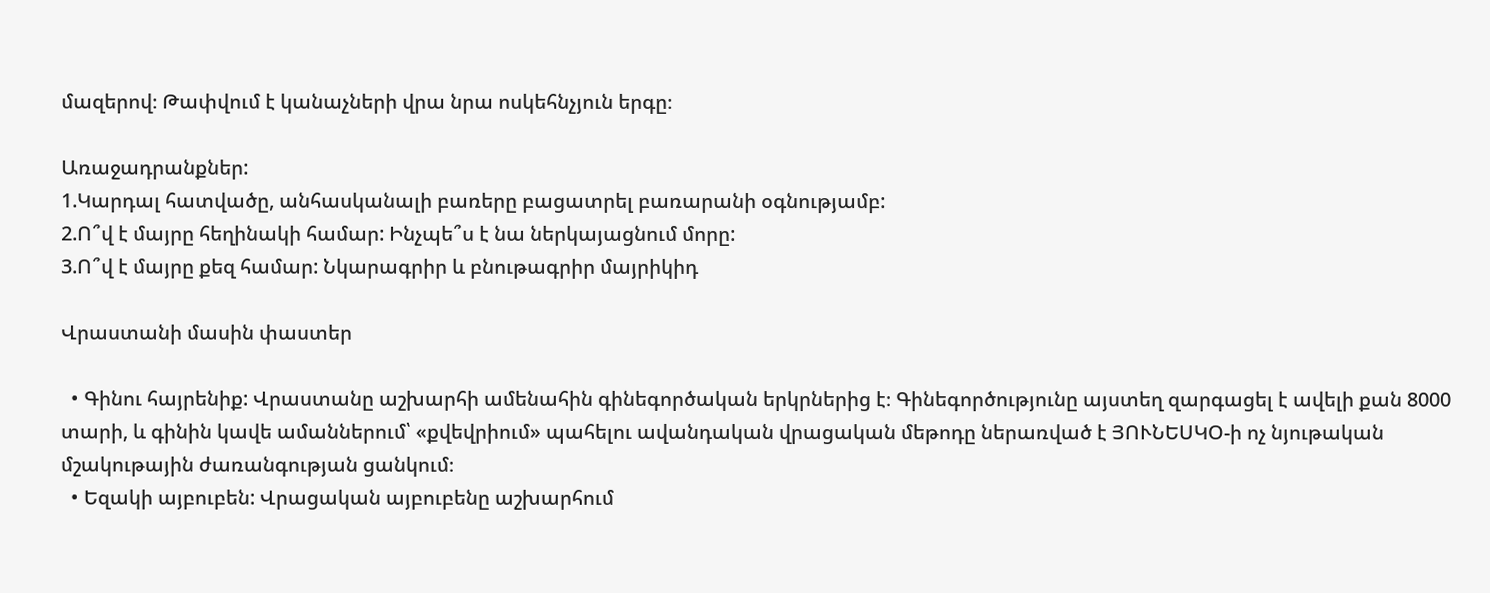մազերով։ Թափվում է կանաչների վրա նրա ոսկեհնչյուն երգը։

Առաջադրանքներ:
1.Կարդալ հատվածը, անհասկանալի բառերը բացատրել բառարանի օգնությամբ:
2.Ո՞վ է մայրը հեղինակի համար: Ինչպե՞ս է նա ներկայացնում մորը:
3.Ո՞վ է մայրը քեզ համար: Նկարագրիր և բնութագրիր մայրիկիդ

Վրաստանի մասին փաստեր

  • Գինու հայրենիք: Վրաստանը աշխարհի ամենահին գինեգործական երկրներից է։ Գինեգործությունը այստեղ զարգացել է ավելի քան 8000 տարի, և գինին կավե ամաններում՝ «քվեվրիում» պահելու ավանդական վրացական մեթոդը ներառված է ՅՈՒՆԵՍԿՕ-ի ոչ նյութական մշակութային ժառանգության ցանկում։
  • Եզակի այբուբեն: Վրացական այբուբենը աշխարհում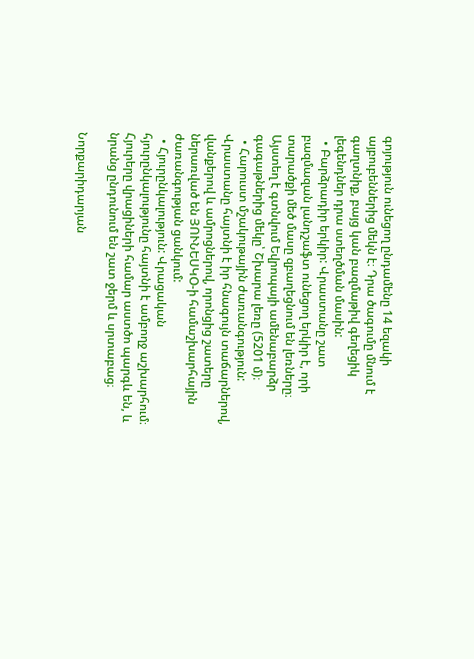գոյություն ունեցող ընդամենը 14 եզակի այբուբեններից մեկն է։ Դրա ծագումը մնում է գաղտնիք, բայց կան բազմաթիվ գեղեցիկ լեգենդներ դրա ստեղծման մասին:
  • Բարձրադիր երկիր: Վրաստանը շատ բազմազան լանդշաֆտ ունեցող երկիր է, որի տարածքի մեծ մասը զբաղեցնում են լեռները։ Այստեղ է գտնվում Եվրոպայի ամենաբարձր գագաթներից մեկը՝ Շխարա լեռը (5201 մ)։
  • Հարուստ մշակութային ժառանգություն: Վրաստանը հայտնի է իր հնագույն տաճարներով, վանքերով և ամրոցներով, որոնցից շատերը ներառված են ՅՈՒՆԵՍԿՕ-ի համաշխարհային ժառանգության ցանկում:
  • Հյուրընկալություն: Վրացական հյուրընկալությունը հայտնի է ամբողջ աշխարհում։ Հյուրերը վրացիների համար աստծո պարգև են, և նրանց ընդունում են շատ ջերմ և սրտաբաց։

Նորքարիդարյան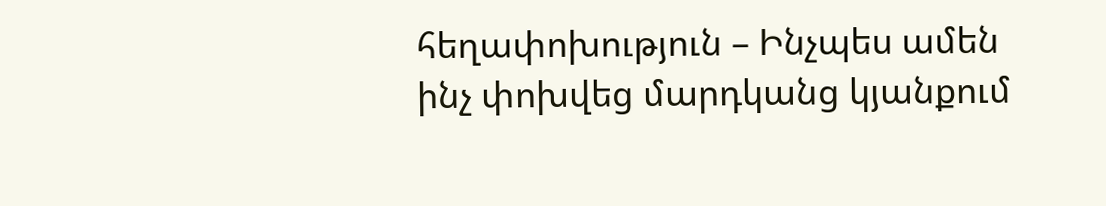հեղափոխություն – Ինչպես ամեն ինչ փոխվեց մարդկանց կյանքում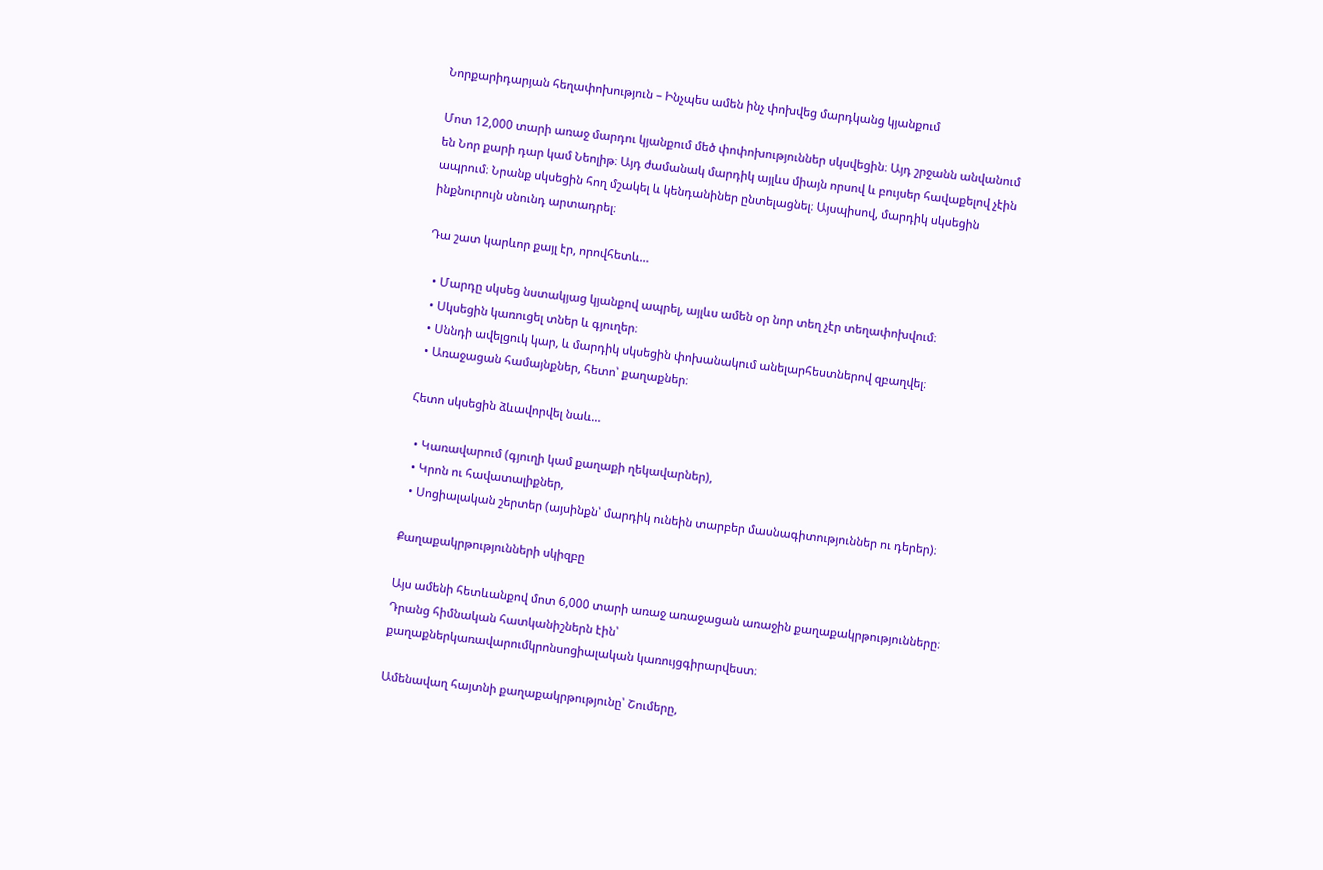Նորքարիդարյան հեղափոխություն – Ինչպես ամեն ինչ փոխվեց մարդկանց կյանքում

Մոտ 12,000 տարի առաջ մարդու կյանքում մեծ փոփոխություններ սկսվեցին։ Այդ շրջանն անվանում են Նոր քարի դար կամ Նեոլիթ։ Այդ ժամանակ մարդիկ այլևս միայն որսով և բույսեր հավաքելով չէին ապրում։ Նրանք սկսեցին հող մշակել և կենդանիներ ընտելացնել։ Այսպիսով, մարդիկ սկսեցին ինքնուրույն սնունդ արտադրել։

Դա շատ կարևոր քայլ էր, որովհետև…

  • Մարդը սկսեց նստակյաց կյանքով ապրել, այլևս ամեն օր նոր տեղ չէր տեղափոխվում։
  • Սկսեցին կառուցել տներ և գյուղեր։
  • Սննդի ավելցուկ կար, և մարդիկ սկսեցին փոխանակում անելարհեստներով զբաղվել։
  • Առաջացան համայնքներ, հետո՝ քաղաքներ։

Հետո սկսեցին ձևավորվել նաև…

  • Կառավարում (գյուղի կամ քաղաքի ղեկավարներ),
  • Կրոն ու հավատալիքներ,
  • Սոցիալական շերտեր (այսինքն՝ մարդիկ ունեին տարբեր մասնագիտություններ ու դերեր)։

Քաղաքակրթությունների սկիզբը

Այս ամենի հետևանքով մոտ 6,000 տարի առաջ առաջացան առաջին քաղաքակրթությունները։ Դրանց հիմնական հատկանիշներն էին՝
քաղաքներկառավարումկրոնսոցիալական կառույցգիրարվեստ։

Ամենավաղ հայտնի քաղաքակրթությունը՝ Շումերը,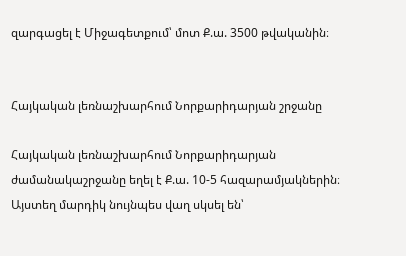զարգացել է Միջագետքում՝ մոտ Ք.ա. 3500 թվականին։


Հայկական լեռնաշխարհում Նորքարիդարյան շրջանը

Հայկական լեռնաշխարհում Նորքարիդարյան ժամանակաշրջանը եղել է Ք.ա. 10-5 հազարամյակներին։
Այստեղ մարդիկ նույնպես վաղ սկսել են՝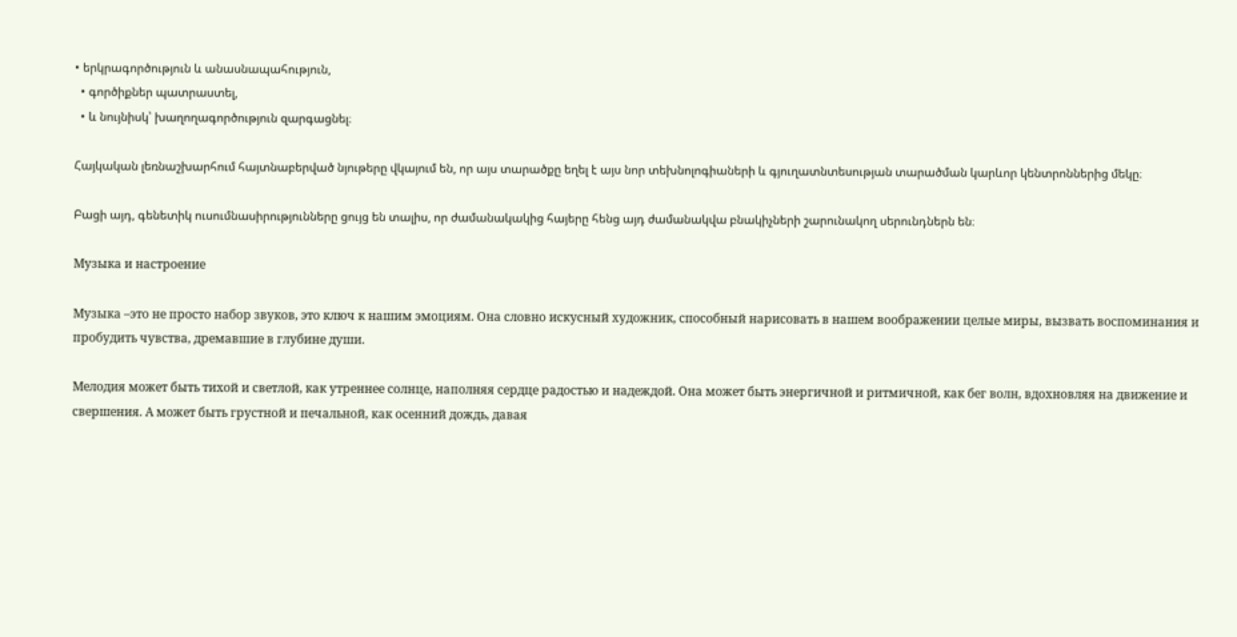• երկրագործություն և անասնապահություն,
  • գործիքներ պատրաստել,
  • և նույնիսկ՝ խաղողագործություն զարգացնել։

Հայկական լեռնաշխարհում հայտնաբերված նյութերը վկայում են, որ այս տարածքը եղել է այս նոր տեխնոլոգիաների և գյուղատնտեսության տարածման կարևոր կենտրոններից մեկը։

Բացի այդ, գենետիկ ուսումնասիրությունները ցույց են տալիս, որ ժամանակակից հայերը հենց այդ ժամանակվա բնակիչների շարունակող սերունդներն են։

Музыка и настроение

Музыка –это не просто набор звуков, это ключ к нашим эмоциям. Она словно искусный художник, способный нарисовать в нашем воображении целые миры, вызвать воспоминания и пробудить чувства, дремавшие в глубине души.

Мелодия может быть тихой и светлой, как утреннее солнце, наполняя сердце радостью и надеждой. Она может быть энергичной и ритмичной, как бег волн, вдохновляя на движение и свершения. А может быть грустной и печальной, как осенний дождь, давая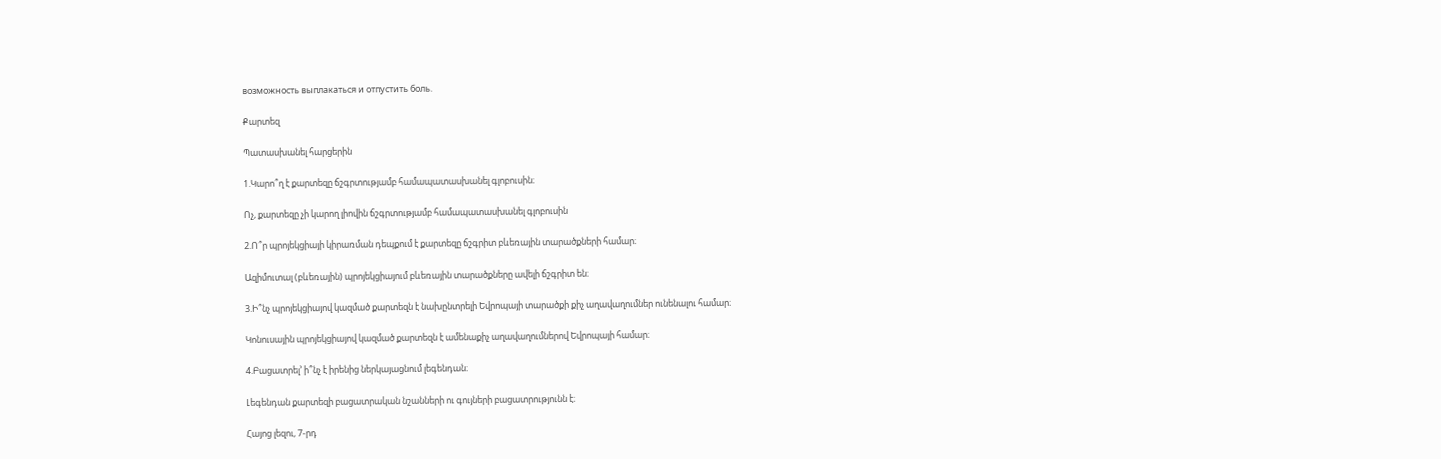возможность выплакаться и отпустить боль.

Քարտեզ

Պատասխանել հարցերին

1.Կարո՞ղ է քարտեզը ճշգրտությամբ համապատասխանել գլոբուսին։

Ոչ, քարտեզը չի կարող լիովին ճշգրտությամբ համապատասխանել գլոբուսին

2.Ո՞ր պրոյեկցիայի կիրառման դեպքում է քարտեզը ճշգրիտ բևեռային տարածքների համար։

Ազիմուտալ (բևեռային) պրոյեկցիայում բևեռային տարածքները ավելի ճշգրիտ են։

3.Ի՞նչ պրոյեկցիայով կազմած քարտեզն է նախընտրելի Եվրոպայի տարածքի քիչ աղավաղումներ ունենալու համար։

Կոնուսային պրոյեկցիայով կազմած քարտեզն է ամենաքիչ աղավաղումներով Եվրոպայի համար։

4.Բացատրել’ ի՞նչ է իրենից ներկայացնում լեգենդան։

Լեգենդան քարտեզի բացատրական նշանների ու գույների բացատրությունն է։

Հայոց լեզու, 7-րդ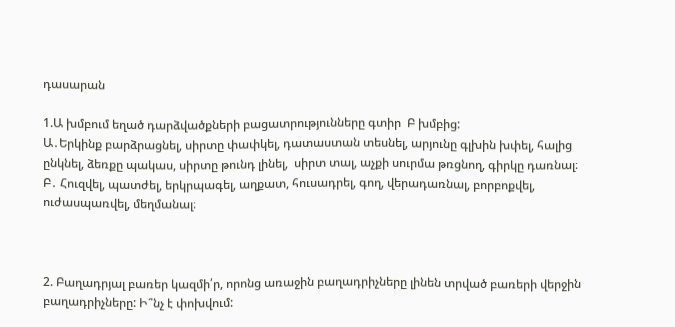դասարան

1.Ա խմբում եղած դարձվածքների բացատրությունները գտիր  Բ խմբից:
Ա․Երկինք բարձրացնել, սիրտը փափկել, դատաստան տեսնել, արյունը գլխին խփել, հալից ընկնել, ձեռքը պակաս, սիրտը թունդ լինել,  սիրտ տալ, աչքի սուրմա թռցնող, գիրկը դառնալ։
Բ․ Հուզվել, պատժել, երկրպագել, աղքատ, հուսադրել, գող, վերադառնալ, բորբոքվել, ուժասպառվել, մեղմանալ։



2. Բաղադրյալ բառեր կազմի՛ր, որոնց առաջին բաղադրիչները լինեն տրված բառերի վերջին բաղադրիչները: Ի՞նչ է փոխվում: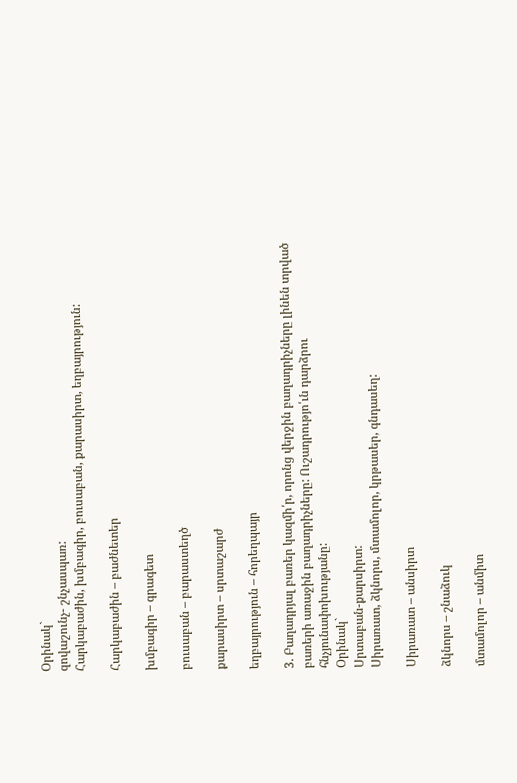Օրինակ`
զովաշունչ- շնչասպառ:
Հարկաբաժին, խմբագիր, բուսաբան, քարասիրտ, եղբայրություն:

Հարկաբաժին – բաժնետեր

խմբագիր – գրագետ

բուսաբան – բարաստեղծ

քարասիրտ – սրտաշարժ

եղբայրություն – հորեղպայր

3. Բաղադրյալ բառեր կազմի՛ր, որոնց վերջին բաղադրիչները լինեն տրված բառերի առաջին բաղադրիչները: Ուշադրությո՛ւն դարձրու հնչյունափոխությանը:
Օրինակ`
Սրտաբան-քարսիրտ:
Սիրառատ, ձկնորս, մտամոլոր, կրթասեր, գնդասեղ:

Սիրառատ – անսիրտ

ձկնորս – շնաձուկ

մտամոլոր – անմիտ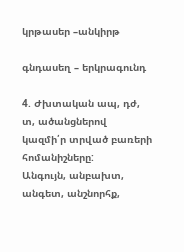կրթասեր –անկիրթ

գնդասեղ – երկրագունդ

4. Ժխտական ապ, դժ, տ, ածանցներով կազմի՛ր տրված բառերի հոմանիշները:
Անգույն, անբախտ, անգետ, անշնորհք,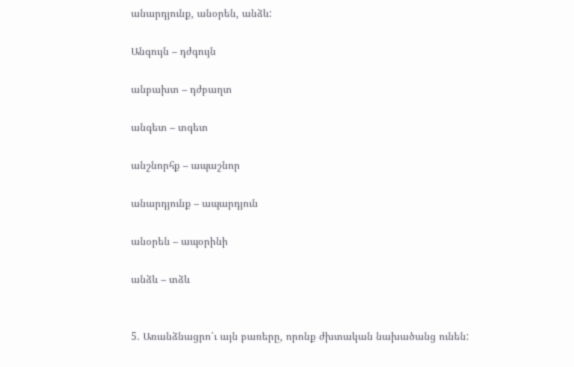անարդյունք, անօրեն, անձև:

Անգույն – դժգույն

անբախտ – դժբաղտ

անգետ – տգետ

անշնորհք – ապաշնոր

անարդյունք – ապարդյուն

անօրեն – ապօրինի

անձև – տձև


5. Առանձնացրո՛ւ այն բառերը, որոնք ժխտական նախածանց ունեն: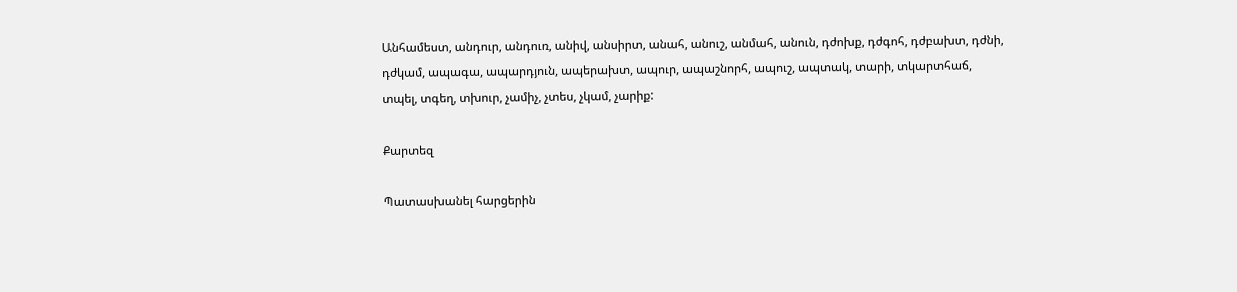Անհամեստ, անդուր, անդուռ, անիվ, անսիրտ, անահ, անուշ, անմահ, անուն, դժոխք, դժգոհ, դժբախտ, դժնի, դժկամ, ապագա, ապարդյուն, ապերախտ, ապուր, ապաշնորհ, ապուշ, ապտակ, տարի, տկարտհաճ, տպել, տգեղ, տխուր, չամիչ, չտես, չկամ, չարիք:

Քարտեզ

Պատասխանել հարցերին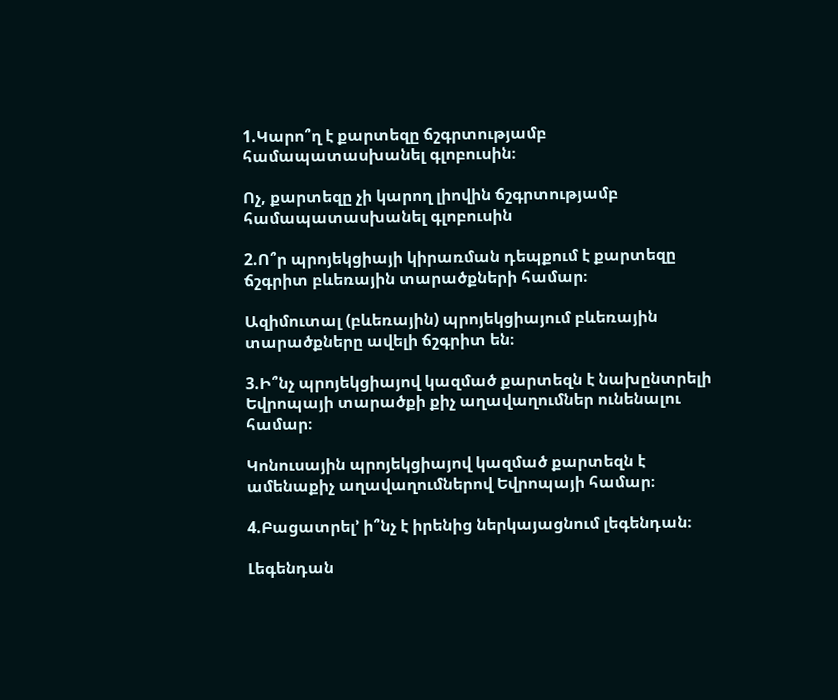1.Կարո՞ղ է քարտեզը ճշգրտությամբ համապատասխանել գլոբուսին։

Ոչ, քարտեզը չի կարող լիովին ճշգրտությամբ համապատասխանել գլոբուսին

2.Ո՞ր պրոյեկցիայի կիրառման դեպքում է քարտեզը ճշգրիտ բևեռային տարածքների համար։

Ազիմուտալ (բևեռային) պրոյեկցիայում բևեռային տարածքները ավելի ճշգրիտ են։

3.Ի՞նչ պրոյեկցիայով կազմած քարտեզն է նախընտրելի Եվրոպայի տարածքի քիչ աղավաղումներ ունենալու համար։

Կոնուսային պրոյեկցիայով կազմած քարտեզն է ամենաքիչ աղավաղումներով Եվրոպայի համար։

4.Բացատրել’ ի՞նչ է իրենից ներկայացնում լեգենդան։

Լեգենդան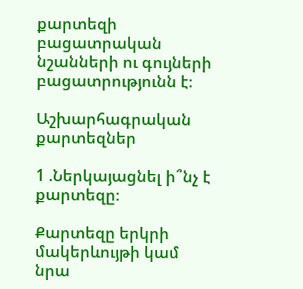քարտեզի բացատրական նշանների ու գույների բացատրությունն է։

Աշխարհագրական քարտեզներ

1 .Ներկայացնել ի՞նչ է քարտեզը։

Քարտեզը երկրի մակերևույթի կամ նրա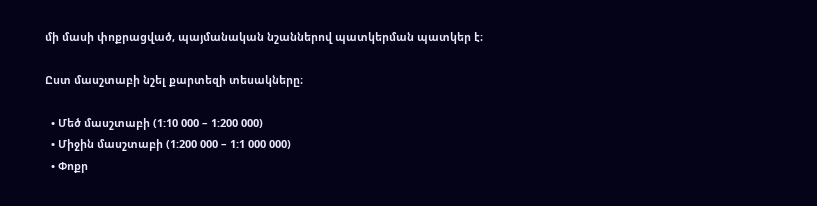մի մասի փոքրացված, պայմանական նշաններով պատկերման պատկեր է։

Ըստ մասշտաբի նշել քարտեզի տեսակները։

  • Մեծ մասշտաբի (1:10 000 – 1:200 000)
  • Միջին մասշտաբի (1:200 000 – 1:1 000 000)
  • Փոքր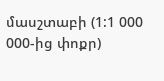մասշտաբի (1:1 000 000-ից փոքր)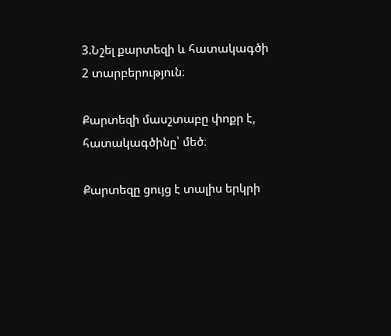3.Նշել քարտեզի և հատակագծի 2 տարբերություն։

Քարտեզի մասշտաբը փոքր է, հատակագծինը՝ մեծ։

Քարտեզը ցույց է տալիս երկրի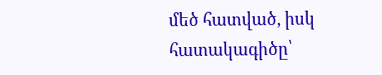մեծ հատված, իսկ հատակագիծը՝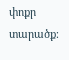փոքր տարածք։